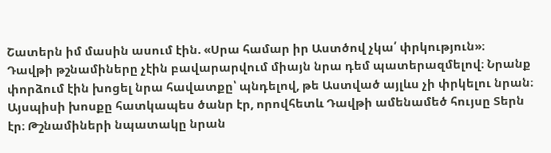Շատերն իմ մասին ասում էին. «Սրա համար իր Աստծով չկա՛ փրկություն»։
Դավթի թշնամիները չէին բավարարվում միայն նրա դեմ պատերազմելով։ Նրանք փորձում էին խոցել նրա հավատքը՝ պնդելով, թե Աստված այլևս չի փրկելու նրան։ Այսպիսի խոսքը հատկապես ծանր էր, որովհետև Դավթի ամենամեծ հույսը Տերն էր։ Թշնամիների նպատակը նրան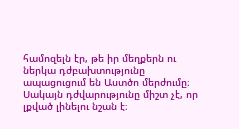համոզելն էր, թե իր մեղքերն ու ներկա դժբախտությունը ապացուցում են Աստծո մերժումը։ Սակայն դժվարությունը միշտ չէ, որ լքված լինելու նշան է։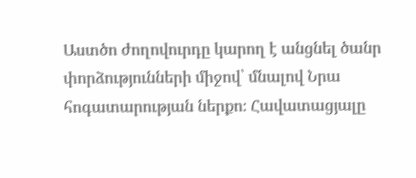Աստծո ժողովուրդը կարող է անցնել ծանր փորձությունների միջով՝ մնալով Նրա հոգատարության ներքո։ Հավատացյալը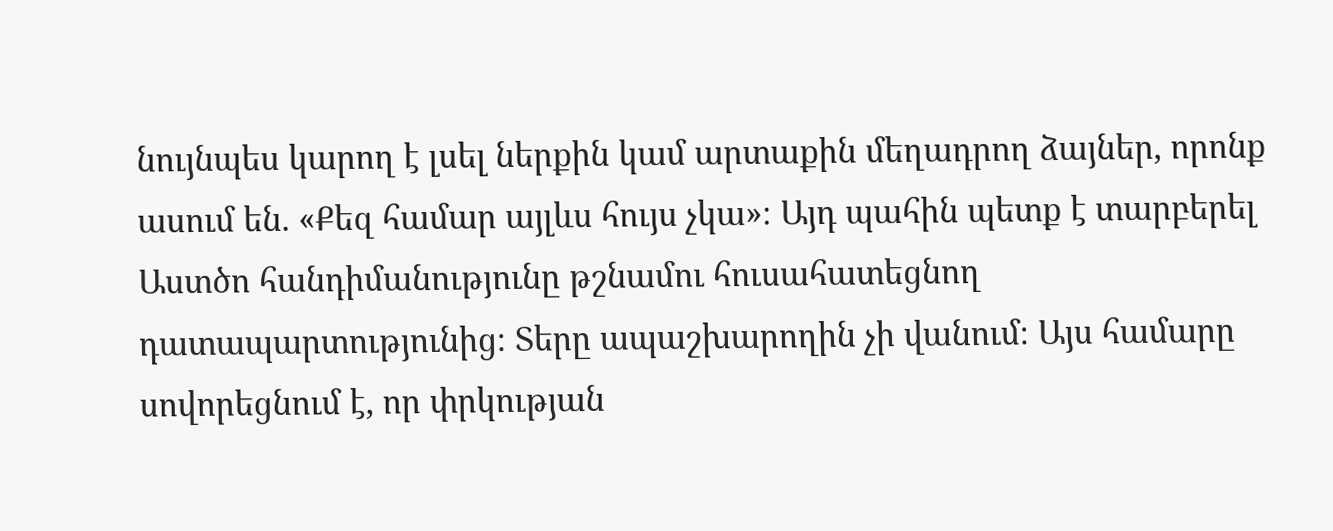նույնպես կարող է լսել ներքին կամ արտաքին մեղադրող ձայներ, որոնք ասում են. «Քեզ համար այլևս հույս չկա»։ Այդ պահին պետք է տարբերել Աստծո հանդիմանությունը թշնամու հուսահատեցնող դատապարտությունից։ Տերը ապաշխարողին չի վանում։ Այս համարը սովորեցնում է, որ փրկության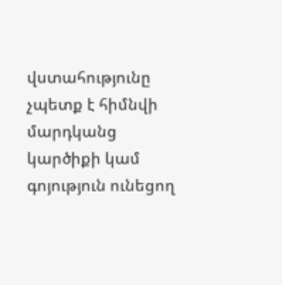վստահությունը չպետք է հիմնվի մարդկանց կարծիքի կամ գոյություն ունեցող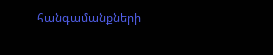հանգամանքների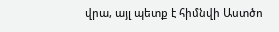վրա, այլ պետք է հիմնվի Աստծո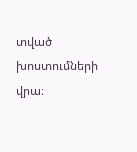տված խոստումների վրա։